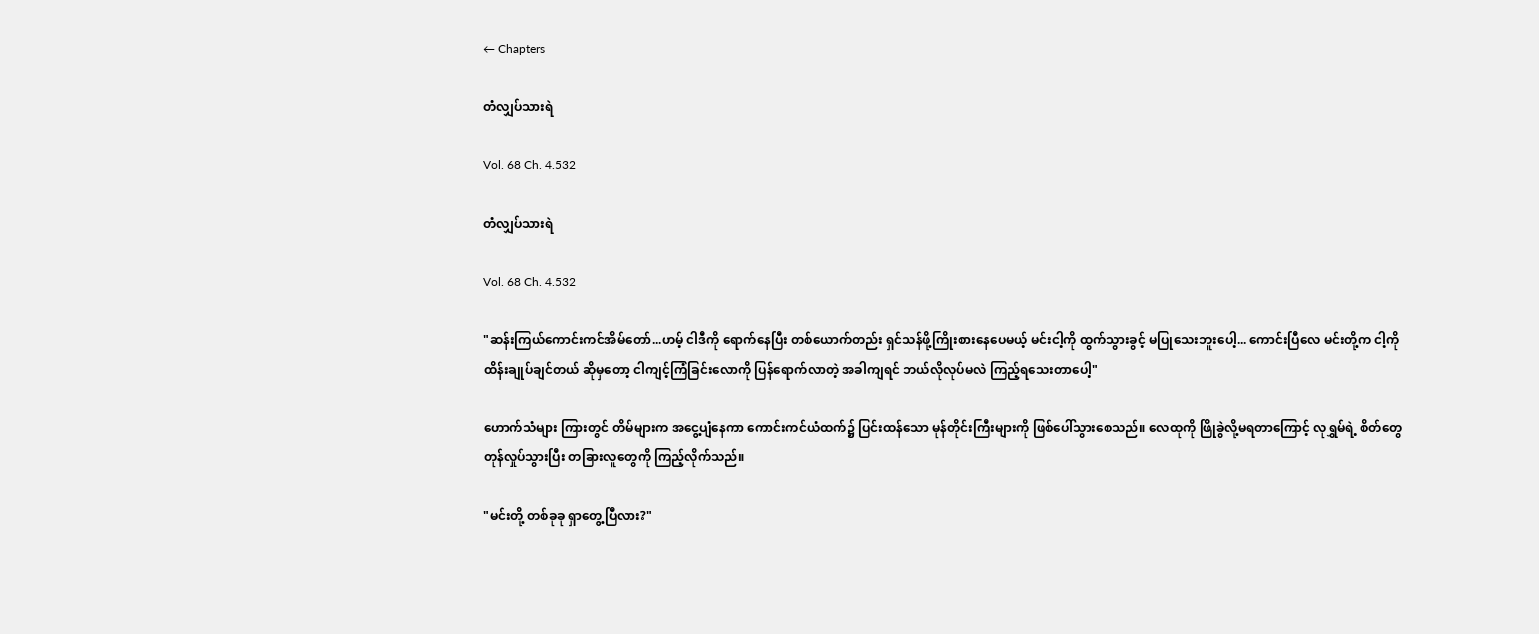← Chapters

တံလျှပ်သားရဲ

Vol. 68 Ch. 4.532

တံလျှပ်သားရဲ

Vol. 68 Ch. 4.532

"ဆန်းကြယ်ကောင်းကင်အိမ်တော်...ဟမ့် ငါဒီကို ရောက်နေပြီး တစ်ယောက်တည်း ရှင်သန်ဖို့ကြိုးစားနေပေမယ့် မင်းငါ့ကို ထွက်သွားခွင့် မပြုသေးဘူးပေါ့... ကောင်းပြီလေ မင်းတို့က ငါ့ကိုထိန်းချုပ်ချင်တယ် ဆိုမှတော့ ငါကျင့်ကြံခြင်းလောကို ပြန်ရောက်လာတဲ့ အခါကျရင် ဘယ်လိုလုပ်မလဲ ကြည့်ရသေးတာပေါ့"

ဟောက်သံများ ကြားတွင် တိမ်များက အငွေ့ပျံနေကာ ကောင်းကင်ယံထက်၌ ပြင်းထန်သော မုန်တိုင်းကြီးများကို ဖြစ်ပေါ်သွားစေသည်။ လေထုကို ဖြိုခွဲလို့မရတာကြောင့် လုရွှမ်ရဲ့ စိတ်တွေ တုန်လှုပ်သွားပြီး တခြားလူတွေကို ကြည့်လိုက်သည်။

"မင်းတို့ တစ်ခုခု ရှာတွေ့ပြီလား?"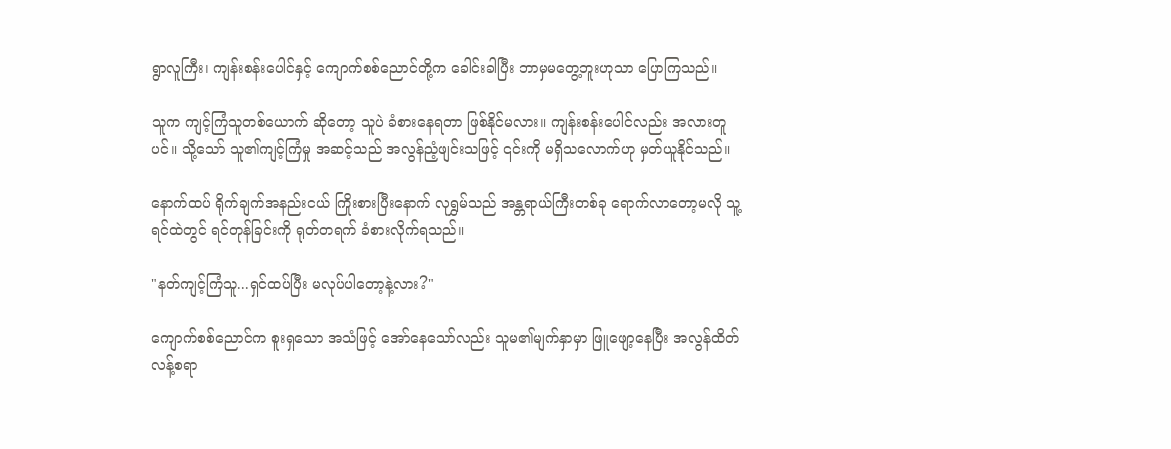ရွာလူကြီး၊ ကျန်းစန်းပေါင်နှင့် ကျောက်စစ်ညောင်တို့က ခေါင်းခါပြီး ဘာမှမတွေ့ဘူးဟုသာ ပြောကြသည်။

သူက ကျင့်ကြံသူတစ်ယောက် ဆိုတော့ သူပဲ ခံစားနေရတာ ဖြစ်နိုင်မလား။ ကျန်းစန်းပေါင်လည်း အလားတူပင်။ သို့သော် သူ၏ကျင့်ကြံမှု အဆင့်သည် အလွန်ညံ့ဖျင်းသဖြင့် ၎င်းကို မရှိသလောက်ဟု မှတ်ယူနိုင်သည်။

နောက်ထပ် ရိုက်ချက်အနည်းငယ် ကြိုးစားပြီးနောက် လုရွှမ်သည် အန္တရာယ်ကြီးတစ်ခု ရောက်လာတော့မလို သူ့ရင်ထဲတွင် ရင်တုန်ခြင်းကို ရုတ်တရက် ခံစားလိုက်ရသည်။

"နတ်ကျင့်ကြံသူ...ရှင်ထပ်ပြီး မလုပ်ပါတော့နဲ့လား?"

ကျောက်စစ်ညောင်က စူးရှသော အသံဖြင့် အော်နေသော်လည်း သူမ၏မျက်နှာမှာ ဖြူဖျော့နေပြီး အလွန်ထိတ်လန့်စရာ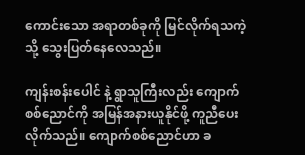ကောင်းသော အရာတစ်ခုကို မြင်လိုက်ရသကဲ့သို့ သွေးပြတ်နေလေသည်။

ကျန်းစန်းပေါင် နဲ့ ရွာသူကြီးလည်း ကျောက်စစ်ညောင်ကို အမြန်အနားယူနိုင်ဖို့ ကူညီပေးလိုက်သည်။ ကျောက်စစ်ညောင်ဟာ ခ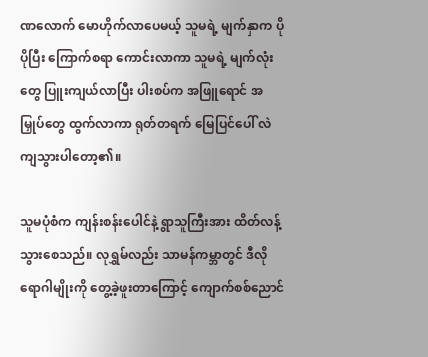ဏလောက် မောဟိုက်လာပေမယ့် သူမရဲ့ မျက်နှာက ပိုပိုပြီး ကြောက်စရာ ကောင်းလာကာ သူမရဲ့ မျက်လုံးတွေ ပြူးကျယ်လာပြီး ပါးစပ်က အဖြူရောင် အမြှုပ်တွေ ထွက်လာကာ ရုတ်တရက် မြေပြင်ပေါ် လဲကျသွားပါတော့၏။

သူမပုံစံက ကျန်းစန်းပေါင်နဲ့ ရွာသူကြီးအား ထိတ်လန့်သွားစေသည်။ လုရွှမ်လည်း သာမန်ကမ္ဘာတွင် ဒီလိုရောဂါမျိုးကို တွေ့ခဲ့ဖူးတာကြောင့် ကျောက်စစ်ညောင်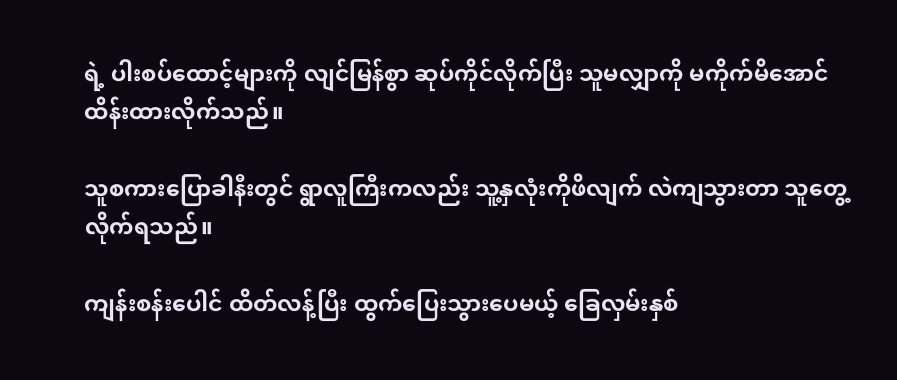ရဲ့ ပါးစပ်ထောင့်များကို လျင်မြန်စွာ ဆုပ်ကိုင်လိုက်ပြီး သူမလျှာကို မကိုက်မိအောင် ထိန်းထားလိုက်သည်။

သူစကားပြောခါနီးတွင် ရွာလူကြီးကလည်း သူ့နှလုံးကိုဖိလျက် လဲကျသွားတာ သူတွေ့လိုက်ရသည်။

ကျန်းစန်းပေါင် ထိတ်လန့်ပြီး ထွက်ပြေးသွားပေမယ့် ခြေလှမ်းနှစ်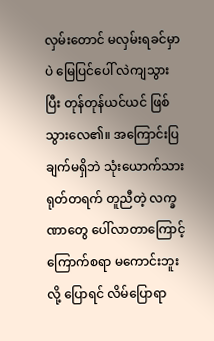လှမ်းတောင် မလှမ်းရခင်မှာပဲ မြေပြင်ပေါ် လဲကျသွားပြီး တုန်တုန်ယင်ယင် ဖြစ်သွားလေ၏။ အကြောင်းပြချက်မရှိဘဲ သုံးယောက်သား ရုတ်တရက် တူညီတဲ့ လက္ခဏာတွေ ပေါ်လာတာကြောင့် ကြောက်စရာ မကောင်းဘူးလို့ ပြောရင် လိမ်ပြောရာ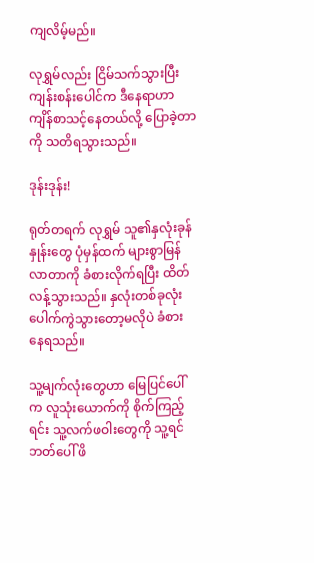ကျလိမ့်မည်။

လုရွှမ်လည်း ငြိမ်သက်သွားပြီး ကျန်းစန်းပေါင်က ဒီနေရာဟာ ကျိန်စာသင့်နေတယ်လို့ ပြောခဲ့တာကို သတိရသွားသည်။

ဒုန်းဒုန်း!

ရုတ်တရက် လုရွှမ် သူ၏နှလုံးခုန်နှုန်းတွေ ပုံမှန်ထက် များစွာမြန်လာတာကို ခံစားလိုက်ရပြီး ထိတ်လန့်သွားသည်။ နှလုံးတစ်ခုလုံး ပေါက်ကွဲသွားတော့မလိုပဲ ခံစားနေရသည်။

သူ့မျက်လုံးတွေဟာ မြေပြင်ပေါ်က လူသုံးယောက်ကို စိုက်ကြည့်ရင်း သူ့လက်ဖဝါးတွေကို သူ့ရင်ဘတ်ပေါ် ဖိ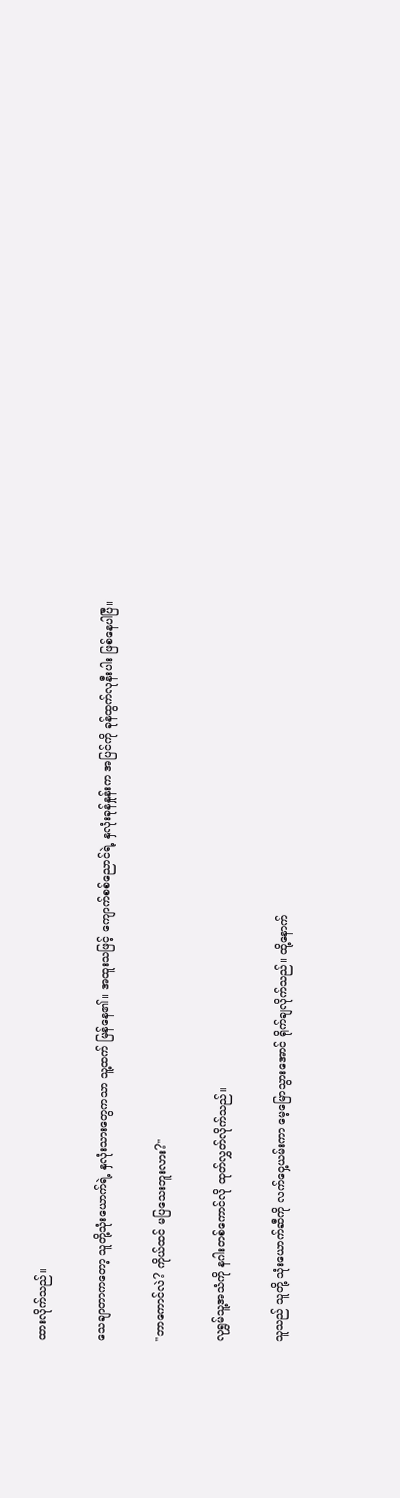ထားလိုက်သည်။

သေချာတာကတော့ သူတို့သုံးယောက်ရဲ့ နှလုံးသားတွေကသာ သူ့ထက် မြန်နေ၏။ အထူးသဖြင့် ကျောက်စစ်ညောင်ရဲ့ နှလုံးခုန်နှုန်းက အပြင်ကို ခုန်ထွက်လုနီးပါး ဖြစ်နေပါပြီ။

"ဘာကောင်လဲ? ကိုယ်ထင် မပြသေးဘူးလား?"

လုရွှမ်သူ့အသံကို နဂါးတစ်ကောင်လို ထုတ်လွှတ်လိုက်သည်။

သူသည် သူတို့ သုံးယောက်ဆီကို လက်ဝှေ့ယမ်းကာ မေ့မြောသွားအောင် ရိုက်ချလိုက်သည်။ ထို့နောက်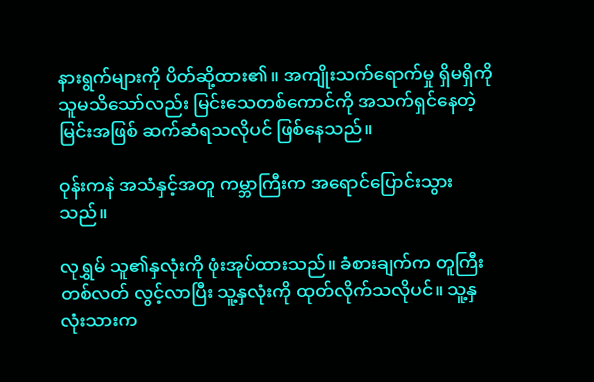နားရွက်များကို ပိတ်ဆို့ထား၏။ အကျိုးသက်ရောက်မှု ရှိမရှိကို သူမသိသော်လည်း မြင်းသေတစ်ကောင်ကို အသက်ရှင်နေတဲ့ မြင်းအဖြစ် ဆက်ဆံရသလိုပင် ဖြစ်နေသည်။

ဝုန်းကနဲ အသံနှင့်အတူ ကမ္ဘာကြီးက အရောင်ပြောင်းသွားသည်။

လုရွှမ် သူ၏နှလုံးကို ဖုံးအုပ်ထားသည်။ ခံစားချက်က တူကြီးတစ်လတ် လွင့်လာပြီး သူ့နှလုံးကို ထုတ်လိုက်သလိုပင်။ သူ့နှလုံးသားက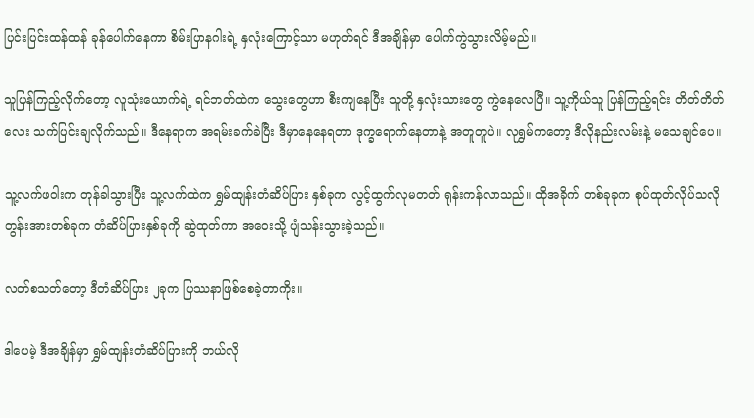ပြင်းပြင်းထန်ထန် ခုန်ပေါက်နေကာ စိမ်းပြာနဂါးရဲ့ နှလုံးကြောင့်သာ မဟုတ်ရင် ဒီအချိန်မှာ ပေါက်ကွဲသွားလိမ့်မည်။

သူပြန်ကြည့်လိုက်တော့ လူသုံးယောက်ရဲ့ ရင်ဘတ်ထဲက သွေးတွေဟာ စီးကျနေပြီး သူတို့ နှလုံးသားတွေ ကွဲနေလေပြီ။ သူ့ကိုယ်သူ ပြန်ကြည့်ရင်း တိတ်တိတ်လေး သက်ပြင်းချလိုက်သည်။ ဒီနေရာက အရမ်းခက်ခဲပြီး ဒီမှာနေနေရတာ ဒုက္ခရောက်နေတာနဲ့ အတူတူပဲ။ လုရွှမ်ကတော့ ဒီလိုနည်းလမ်းနဲ့ မသေချင်ပေ။

သူ့လက်ဖဝါးက တုန်ခါသွားပြီး သူ့လက်ထဲက ရွှမ်ထျန်းတံဆိပ်ပြား နှစ်ခုက လွင့်ထွက်လုမတတ် ရုန်းကန်လာသည်။ ထိုအခိုက် တစ်ခုခုက စုပ်ထုတ်လိုပ်သလို တွန်းအားတစ်ခုက တံဆိပ်ပြားနှစ်ခုကို ဆွဲထုတ်ကာ အဝေးသို့ ပျံသန်းသွားခဲ့သည်။

လတ်စသတ်တော့ ဒီတံဆိပ်ပြား ၂ခုက ပြဿနာဖြစ်စေခဲ့တာကိုး။

ဒါပေမဲ့ ဒီအချိန်မှာ ရွှမ်ထျန်းတံဆိပ်ပြားကို ဘယ်လို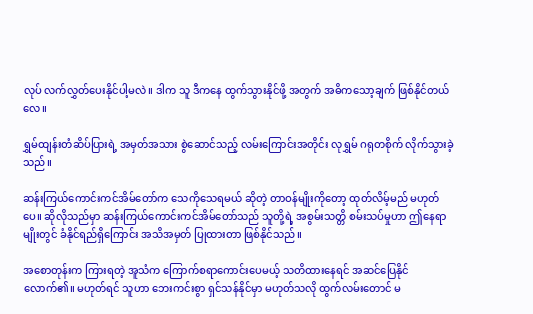လုပ် လက်လွှတ်ပေးနိုင်ပါ့မလဲ။ ဒါက သူ ဒီကနေ ထွက်သွားနိုင်ဖို့ အတွက် အဓိကသော့ချက် ဖြစ်နိုင်တယ်လေ။

ရွှမ်ထျန်းတံဆိပ်ပြားရဲ့ အမှတ်အသား စွဲဆောင်သည့် လမ်းကြောင်းအတိုင်း လုရွှမ် ဂရုတစိုက် လိုက်သွားခဲ့သည်။

ဆန်းကြယ်ကောင်းကင်အိမ်တော်က သေကိုသေရမယ် ဆိုတဲ့ တာဝန်မျိုးကိုတော့ ထုတ်လိမ့်မည် မဟုတ်ပေ။ ဆိုလိုသည်မှာ ဆန်းကြယ်ကောင်းကင်အိမ်တော်သည် သူတို့ရဲ့ အစွမ်းသတ္တိ စမ်းသပ်မှုဟာ ဤနေရာမျိုးတွင် ခံနိုင်ရည်ရှိကြောင်း အသိအမှတ် ပြုထားတာ ဖြစ်နိုင်သည်။

အစောတုန်းက ကြားရတဲ့ အူသံက ကြောက်စရာကောင်းပေမယ့် သတိထားနေရင် အဆင်ပြေနိုင်လောက်၏။ မဟုတ်ရင် သူဟာ ဘေးကင်းစွာ ရှင်သန်နိုင်မှာ မဟုတ်သလို ထွက်လမ်းတောင် မ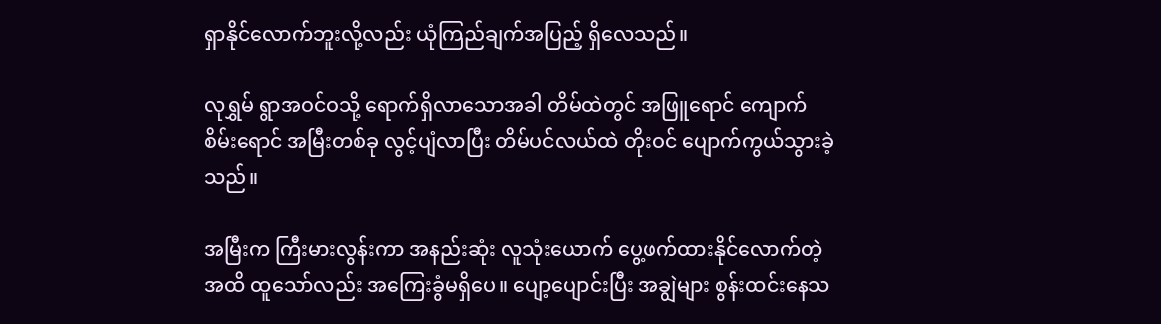ရှာနိုင်လောက်ဘူးလို့လည်း ယုံကြည်ချက်အပြည့် ရှိလေသည်။

လုရွှမ် ရွာအဝင်ဝသို့ ရောက်ရှိလာသောအခါ တိမ်ထဲတွင် အဖြူရောင် ကျောက်စိမ်းရောင် အမြီးတစ်ခု လွင့်ပျံလာပြီး တိမ်ပင်လယ်ထဲ တိုးဝင် ပျောက်ကွယ်သွားခဲ့သည်။

အမြီးက ကြီးမားလွန်းကာ အနည်းဆုံး လူသုံးယောက် ပွေ့ဖက်ထားနိုင်လောက်တဲ့အထိ ထူသော်လည်း အကြေးခွံမရှိပေ။ ပျော့ပျောင်းပြီး အချွဲများ စွန်းထင်းနေသ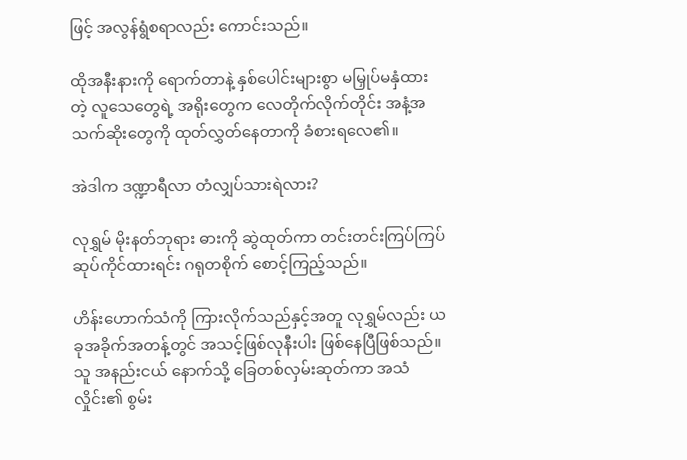ဖြင့် အလွန်ရွံစရာလည်း ကောင်းသည်။

ထိုအနီးနားကို ရောက်တာနဲ့ နှစ်ပေါင်းများစွာ မမြှုပ်မနှံထားတဲ့ လူသေတွေရဲ့ အရိုးတွေက လေတိုက်လိုက်တိုင်း အနံ့အသက်ဆိုးတွေကို ထုတ်လွှတ်နေတာကို ခံစားရလေ၏။

အဲဒါက ဒဏ္ဍာရီလာ တံလျှပ်သားရဲလား?

လုရွှမ် မိုးနတ်ဘုရား ဓားကို ဆွဲထုတ်ကာ တင်းတင်းကြပ်ကြပ် ဆုပ်ကိုင်ထားရင်း ဂရုတစိုက် စောင့်ကြည့်သည်။

ဟိန်းဟောက်သံကို ကြားလိုက်သည်နှင့်အတူ လုရွှမ်လည်း ယခုအခိုက်အတန့်တွင် အသင့်ဖြစ်လုနီးပါး ဖြစ်နေပြီဖြစ်သည်။ သူ အနည်းငယ် နောက်သို့ ခြေတစ်လှမ်းဆုတ်ကာ အသံလှိုင်း၏ စွမ်း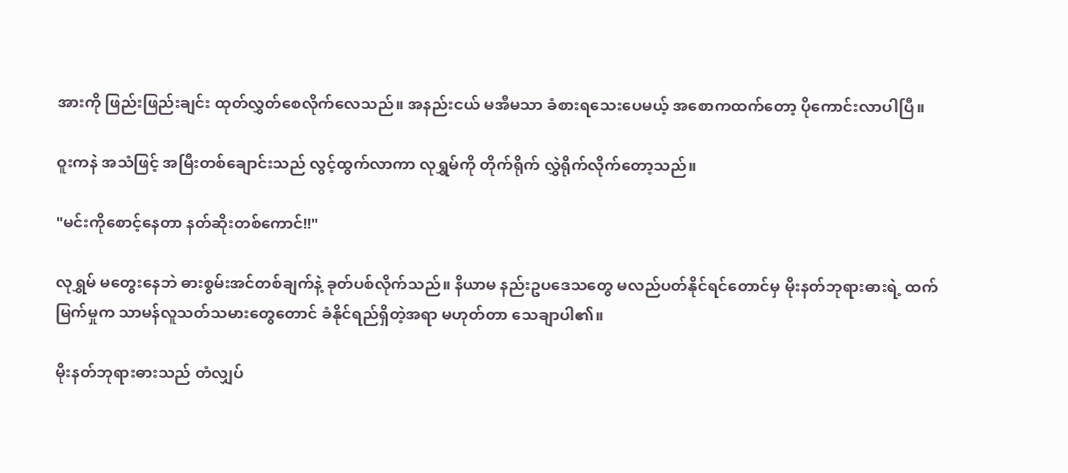အားကို ဖြည်းဖြည်းချင်း ထုတ်လွှတ်စေလိုက်လေသည်။ အနည်းငယ် မအီမသာ ခံစားရသေးပေမယ့် အစောကထက်တော့ ပိုကောင်းလာပါပြီ။

ဝူးကနဲ အသံဖြင့် အမြီးတစ်ချောင်းသည် လွင့်ထွက်လာကာ လုရွှမ်ကို တိုက်ရိုက် လွှဲရိုက်လိုက်တော့သည်။

"မင်းကိုစောင့်နေတာ နတ်ဆိုးတစ်ကောင်!!"

လုရွှမ် မတွေးနေဘဲ ဓားစွမ်းအင်တစ်ချက်နဲ့ ခုတ်ပစ်လိုက်သည်။ နိယာမ နည်းဥပဒေသတွေ မလည်ပတ်နိုင်ရင်တောင်မှ မိုးနတ်ဘုရားဓားရဲ့ ထက်မြက်မှုက သာမန်လူသတ်သမားတွေတောင် ခံနိုင်ရည်ရှိတဲ့အရာ မဟုတ်တာ သေချာပါ၏။

မိုးနတ်ဘုရားဓားသည် တံလျှပ်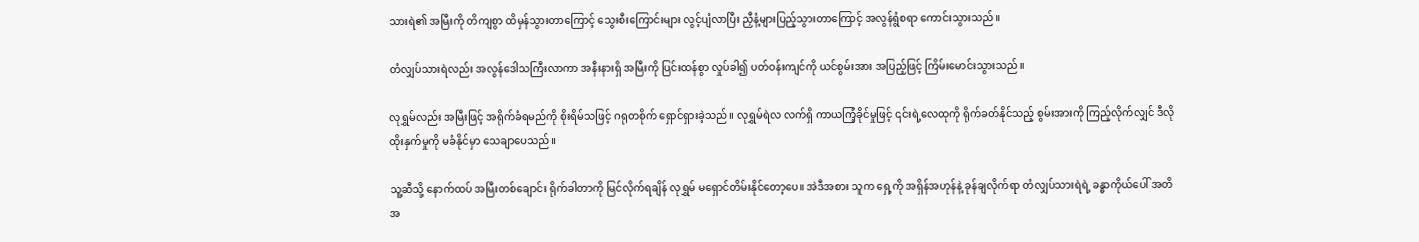သားရဲ၏ အမြီးကို တိကျစွာ ထိမှန်သွားတာကြောင့် သွေးစီးကြောင်းများ လွင့်ပျံလာပြီး ညှီနံ့များပြည့်သွားတာကြောင့် အလွန်ရွံစရာ ကောင်းသွားသည်။

တံလျှပ်သားရဲလည်း အလွန်ဒေါသကြီးလာကာ အနီးနားရှိ အမြီးကို ပြင်းထန်စွာ လှုပ်ခါ၍ ပတ်ဝန်းကျင်ကို ယင်စွမ်းအား အပြည့်ဖြင့် ကြိမ်းမောင်းသွားသည်။

လုရွှမ်လည်း အမြီးဖြင့် အရိုက်ခံရမည်ကို စိုးရိမ်သဖြင့် ဂရုတစိုက် ရှောင်ရှားခဲ့သည်။ လုရွှမ်ရဲလ လက်ရှိ ကာယကြံ့ခိုင်မှုဖြင့် ၎င်းရဲ့လေထုကို ရိုက်ခတ်နိုင်သည့် စွမ်းအားကို ကြည့်လိုက်လျှင် ဒီလိုထိုးနှက်မှုကို မခံနိုင်မှာ သေချာပေသည်။

သူ့ဆီသို့ နောက်ထပ် အမြီးတစ်ချောင်း ရိုက်ခါတာကို မြင်လိုက်ရချိန် လုရွှမ် မရှောင်တိမ်းနိုင်တော့ပေ။ အဲဒီအစား သူက ရှေ့ကို အရှိန်အဟုန်နဲ့ ခုန်ချလိုက်ရာ တံလျှပ်သားရဲရဲ့ ခန္ဓာကိုယ်ပေါ် အတိအ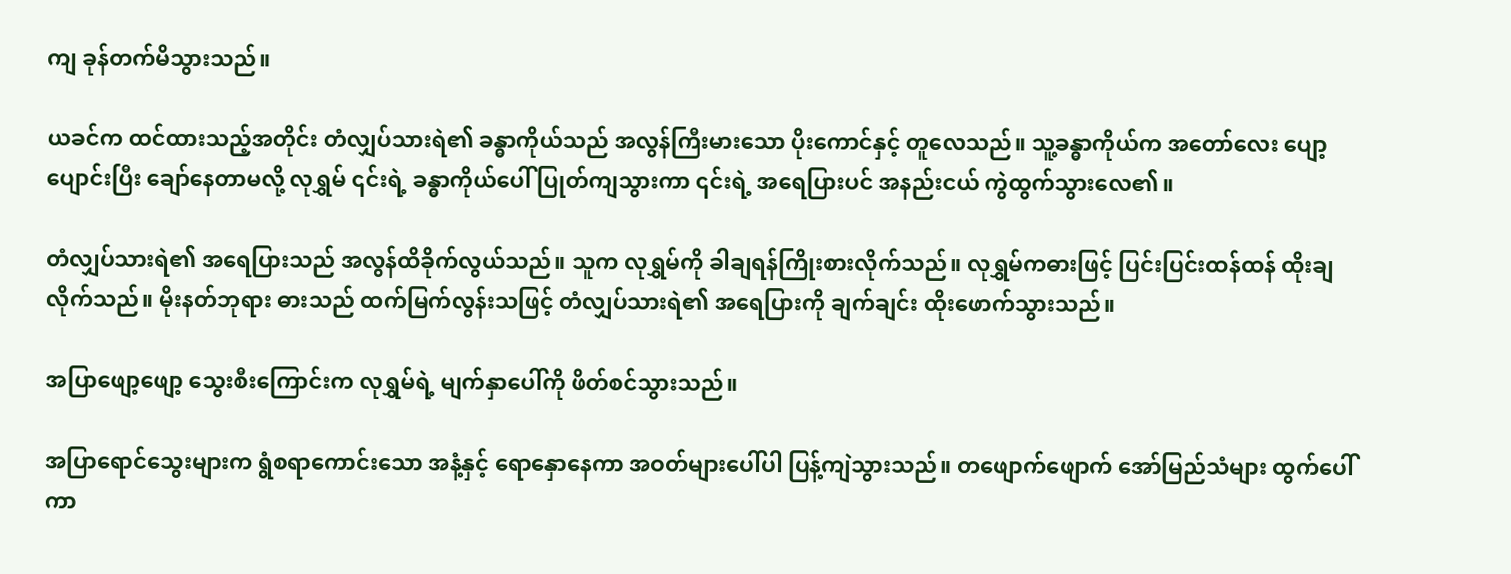ကျ ခုန်တက်မိသွားသည်။

ယခင်က ထင်ထားသည့်အတိုင်း တံလျှပ်သားရဲ၏ ခန္ဓာကိုယ်သည် အလွန်ကြီးမားသော ပိုးကောင်နှင့် တူလေသည်။ သူ့ခန္ဓာကိုယ်က အတော်လေး ပျော့ပျောင်းပြီး ချော်နေတာမလို့ လုရွှမ် ၎င်းရဲ့ ခန္ဓာကိုယ်ပေါ် ပြုတ်ကျသွားကာ ၎င်းရဲ့ အရေပြားပင် အနည်းငယ် ကွဲထွက်သွားလေ၏။

တံလျှပ်သားရဲ၏ အရေပြားသည် အလွန်ထိခိုက်လွယ်သည်။ သူက လုရွှမ်ကို ခါချရန်ကြိုးစားလိုက်သည်။ လုရွှမ်ကဓားဖြင့် ပြင်းပြင်းထန်ထန် ထိုးချလိုက်သည်။ မိုးနတ်ဘုရား ဓားသည် ထက်မြက်လွန်းသဖြင့် တံလျှပ်သားရဲ၏ အရေပြားကို ချက်ချင်း ထိုးဖောက်သွားသည်။

အပြာဖျော့ဖျော့ သွေးစီးကြောင်းက လုရွှမ်ရဲ့ မျက်နှာပေါ်ကို ဖိတ်စင်သွားသည်။

အပြာရောင်သွေးများက ရွံစရာကောင်းသော အနံ့နှင့် ရောနှောနေကာ အဝတ်များပေါ်ပါ ပြန့်ကျဲသွားသည်။ တဖျောက်ဖျောက် အော်မြည်သံများ ထွက်ပေါ်ကာ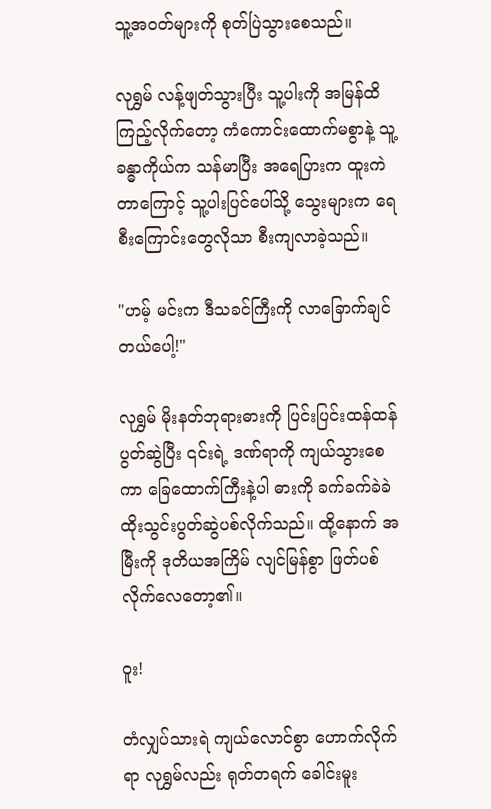သူ့အဝတ်များကို စုတ်ပြဲသွားစေသည်။

လုရွှမ် လန့်ဖျတ်သွားပြီး သူ့ပါးကို အမြန်ထိကြည့်လိုက်တော့ ကံကောင်းထောက်မစွာနဲ့ သူ့ခန္ဓာကိုယ်က သန်မာပြီး အရေပြားက ထူးကဲတာကြောင့် သူ့ပါးပြင်ပေါ်သို့ သွေးများက ရေစီးကြောင်းတွေလိုသာ စီးကျလာခဲ့သည်။

"ဟမ့် မင်းက ဒီသခင်ကြီးကို လာခြောက်ချင်တယ်ပေါ့!"

လုရွှမ် မိုးနတ်ဘုရားဓားကို ပြင်းပြင်းထန်ထန် ပွတ်ဆွဲပြီး ၎င်းရဲ့ ဒဏ်ရာကို ကျယ်သွားစေကာ ခြေထောက်ကြီးနဲ့ပါ ဓားကို ခက်ခက်ခဲခဲ ထိုးသွင်းပွတ်ဆွဲပစ်လိုက်သည်။ ထို့နောက် အမြီးကို ဒုတိယအကြိမ် လျင်မြန်စွာ ဖြတ်ပစ်လိုက်လေတော့၏။

ဝူး!

တံလျှပ်သားရဲ ကျယ်လောင်စွာ ဟောက်လိုက်ရာ လုရွှမ်လည်း ရုတ်တရက် ခေါင်းမူး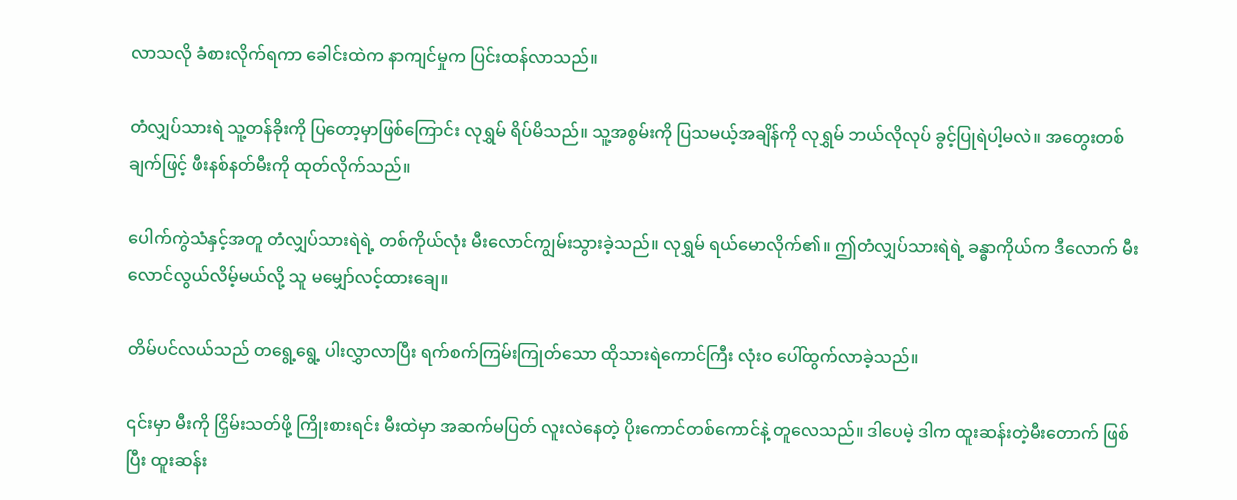လာသလို ခံစားလိုက်ရကာ ခေါင်းထဲက နာကျင်မှုက ပြင်းထန်လာသည်။

တံလျှပ်သားရဲ သူ့တန်ခိုးကို ပြတော့မှာဖြစ်ကြောင်း လုရွှမ် ရိပ်မိသည်။ သူ့အစွမ်းကို ပြသမယ့်အချိန်ကို လုရွှမ် ဘယ်လိုလုပ် ခွင့်ပြုရဲပါ့မလဲ။ အတွေးတစ်ချက်ဖြင့် ဖီးနစ်နတ်မီးကို ထုတ်လိုက်သည်။

ပေါက်ကွဲသံနှင့်အတူ တံလျှပ်သားရဲရဲ့ တစ်ကိုယ်လုံး မီးလောင်ကျွမ်းသွားခဲ့သည်။ လုရွှမ် ရယ်မောလိုက်၏။ ဤတံလျှပ်သားရဲရဲ့ ခန္ဓာကိုယ်က ဒီလောက် မီးလောင်လွယ်လိမ့်မယ်လို့ သူ မမျှော်လင့်ထားချေ။

တိမ်ပင်လယ်သည် တရွေ့ရွေ့ ပါးလွှာလာပြီး ရက်စက်ကြမ်းကြုတ်သော ထိုသားရဲကောင်ကြီး လုံးဝ ပေါ်ထွက်လာခဲ့သည်။

၎င်းမှာ မီးကို ငြှိမ်းသတ်ဖို့ ကြိုးစားရင်း မီးထဲမှာ အဆက်မပြတ် လူးလဲနေတဲ့ ပိုးကောင်တစ်ကောင်နဲ့ တူလေသည်။ ဒါပေမဲ့ ဒါက ထူးဆန်းတဲ့မီးတောက် ဖြစ်ပြီး ထူးဆန်း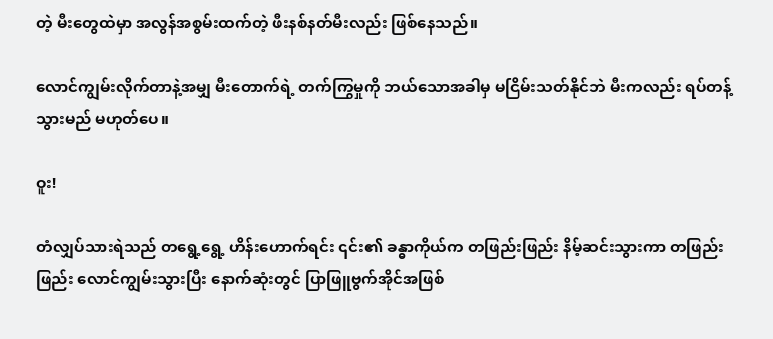တဲ့ မီးတွေထဲမှာ အလွန်အစွမ်းထက်တဲ့ ဖီးနစ်နတ်မီးလည်း ဖြစ်နေသည်။

လောင်ကျွမ်းလိုက်တာနဲ့အမျှ မီးတောက်ရဲ့ တက်ကြွမှုကို ဘယ်သောအခါမှ မငြိမ်းသတ်နိုင်ဘဲ မီးကလည်း ရပ်တန့်သွားမည် မဟုတ်ပေ။

ဝူး!

တံလျှပ်သားရဲသည် တရွေ့ရွေ့ ဟိန်းဟောက်ရင်း ၎င်း၏ ခန္ဓာကိုယ်က တဖြည်းဖြည်း နိမ့်ဆင်းသွားကာ တဖြည်းဖြည်း လောင်ကျွမ်းသွားပြီး နောက်ဆုံးတွင် ပြာဖြူဗွက်အိုင်အဖြစ်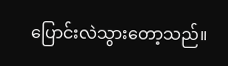ပြောင်းလဲသွားတော့သည်။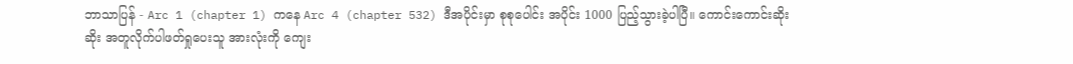ဘာသာပြန် - Arc 1 (chapter 1) ကနေ Arc 4 (chapter 532) ဒီအပိုင်းမှာ စုစုပေါင်း အပိုင်း 1000 ပြည့်သွားခဲ့ပါပြီ။ ကောင်းကောင်းဆိုးဆိုး အတူလိုက်ပါဖတ်ရှုပေးသူ အားလုံးကို ကျေး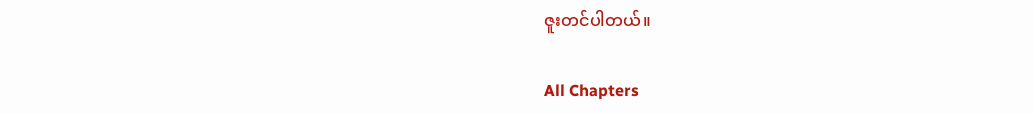ဇူးတင်ပါတယ်။

All Chapters